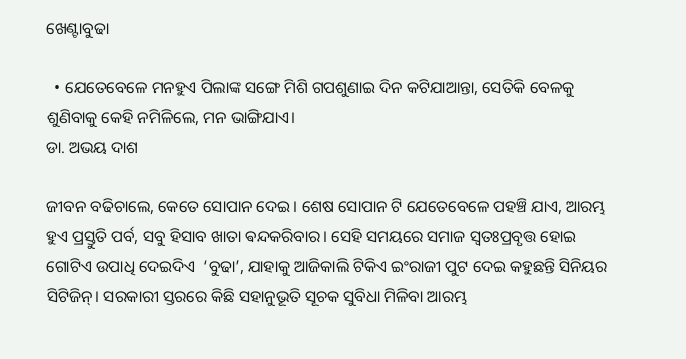ଖେଣ୍ଟାବୁଢା

  • ଯେତେବେଳେ ମନହୁଏ ପିଲାଙ୍କ ସଙ୍ଗେ ମିଶି ଗପଶୁଣାଇ ଦିନ କଟିଯାଆନ୍ତା, ସେତିକି ବେଳକୁ ଶୁଣିବାକୁ କେହି ନମିଳିଲେ, ମନ ଭାଙ୍ଗିଯାଏ।
ଡା. ଅଭୟ ଦାଶ

ଜୀବନ ବଢିଚାଲେ, କେତେ ସୋପାନ ଦେଇ। ଶେଷ ସୋପାନ ଟି ଯେତେବେଳେ ପହଞ୍ଚି ଯାଏ, ଆରମ୍ଭ ହୁଏ ପ୍ରସ୍ତୁତି ପର୍ବ, ସବୁ ହିସାବ ଖାତା ଵନ୍ଦକରିବାର। ସେହି ସମୟରେ ସମାଜ ସ୍ୱତଃପ୍ରବୃତ୍ତ ହୋଇ ଗୋଟିଏ ଉପାଧି ଦେଇଦିଏ  ‘ବୁଢା’, ଯାହାକୁ ଆଜିକାଲି ଟିକିଏ ଇଂରାଜୀ ପୁଟ ଦେଇ କହୁଛନ୍ତି ସିନିୟର ସିଟିଜିନ୍। ସରକାରୀ ସ୍ତରରେ କିଛି ସହାନୁଭୂତି ସୂଚକ ସୁବିଧା ମିଳିବା ଆରମ୍ଭ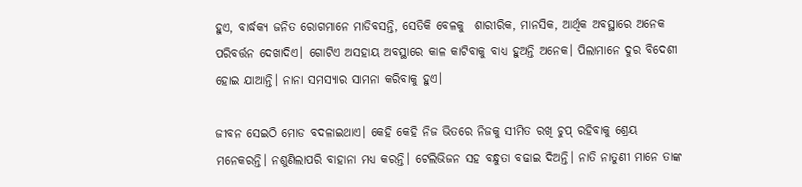ହୁଏ, ବାର୍ଦ୍ଧକ୍ୟ ଜନିତ ରୋଗମାନେ ମାଡିବସନ୍ତି, ସେତିକି ବେଳକୁ  ଶାରୀରିକ, ମାନସିକ, ଆର୍ଥିକ ଅବସ୍ଥାରେ ଅନେକ ପରିବର୍ତ୍ତନ ଦେଖାଦିଏ। ଗୋଟିଏ ଅସହାୟ ଅବସ୍ଥାରେ କାଳ କାଟିବାକୁ ବାଧ୍ୟ ହୁଅନ୍ତି ଅନେକ। ପିଲାମାନେ ଦୁର ବିଦେଶୀ ହୋଇ ଯାଆନ୍ତି। ନାନା ସମସ୍ୟାର ସାମନା କରିବାକୁ ହୁଏ।

ଜୀବନ ସେଇଠି ମୋଡ ବଦଳାଇଥାଏ। କେହି କେହି ନିଜ ଭିତରେ ନିଜକୁ ସୀମିତ ରଖି ଚୁପ୍ ରହିବାକୁ ଶ୍ରେୟ ମନେକରନ୍ତି। ନଶୁଣିଲାପରି ବାହାନା ମଧ୍ୟ କରନ୍ତି। ଟେଲିଭିଜନ ସହ ବନ୍ଧୁତା ବଢାଇ ଦିଅନ୍ତି। ନାତି ନାତୁଣୀ ମାନେ ତାଙ୍କ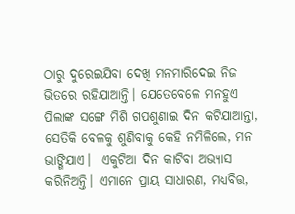ଠାରୁ ଦୁରେଇଯିବା ଦେଖି ମନମାରିଦେଇ ନିଜ ଭିତରେ ରହିଯାଆନ୍ତି। ଯେତେବେଳେ ମନହୁଏ ପିଲାଙ୍କ ସଙ୍ଗେ ମିଶି ଗପଶୁଣାଇ ଦିନ କଟିଯାଆନ୍ତା, ସେତିକି ବେଳକୁ ଶୁଣିବାକୁ କେହି ନମିଳିଲେ, ମନ ଭାଙ୍ଗିଯାଏ।  ଏକୁଟିଆ ଦିନ କାଟିବା ଅଭ୍ୟାସ କରିନିଅନ୍ତି। ଏମାନେ ପ୍ରାୟ ସାଧାରଣ, ମଧ୍ୟବିତ୍ତ,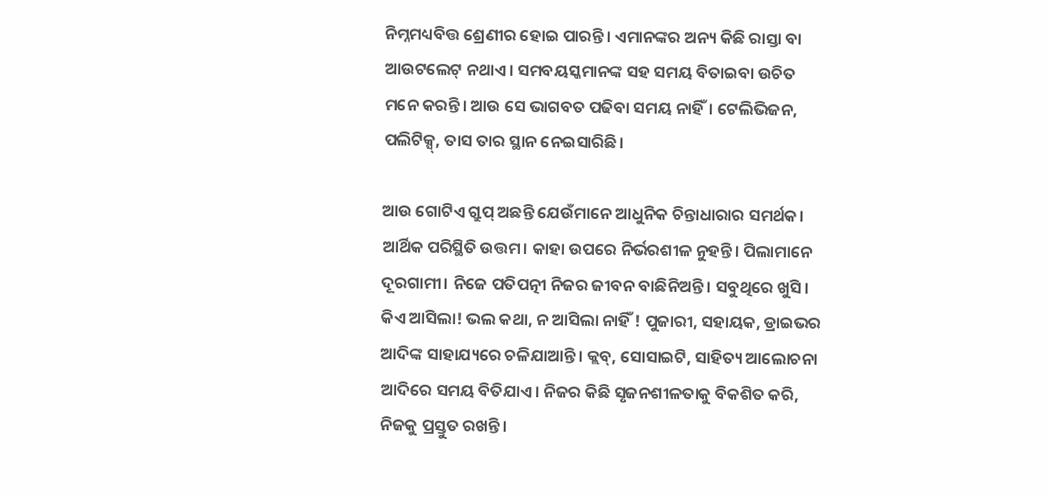ନିମ୍ନମଧ୍ୟବିତ୍ତ ଶ୍ରେଣୀର ହୋଇ ପାରନ୍ତି। ଏମାନଙ୍କର ଅନ୍ୟ କିଛି ରାସ୍ତା ବା ଆଉଟଲେଟ୍ ନଥାଏ। ସମବୟସ୍କମାନଙ୍କ ସହ ସମୟ ବିତାଇବା ଉଚିତ ମନେ କରନ୍ତି। ଆଉ ସେ ଭାଗବତ ପଢିବା ସମୟ ନାହିଁ। ଟେଲିଭିଜନ, ପଲିଟିକ୍ସ୍, ତାସ ତାର ସ୍ଥାନ ନେଇସାରିଛି।

ଆଉ ଗୋଟିଏ ଗ୍ରୁପ୍ ଅଛନ୍ତି ଯେଉଁମାନେ ଆଧୁନିକ ଚିନ୍ତାଧାରାର ସମର୍ଥକ। ଆର୍ଥିକ ପରିସ୍ଥିତି ଉତ୍ତମ। କାହା ଉପରେ ନିର୍ଭରଶୀଳ ନୁହନ୍ତି। ପିଲାମାନେ ଦୂରଗାମୀ। ନିଜେ ପତିପତ୍ନୀ ନିଜର ଜୀବନ ବାଛିନିଅନ୍ତି। ସବୁଥିରେ ଖୁସି। କିଏ ଆସିଲା! ଭଲ କଥା, ନ ଆସିଲା ନାହିଁ ! ପୁଜାରୀ, ସହାୟକ, ଡ୍ରାଇଭର ଆଦିଙ୍କ ସାହାଯ୍ୟରେ ଚଳିଯାଆନ୍ତି। କ୍ଲବ୍, ସୋସାଇଟି, ସାହିତ୍ୟ ଆଲୋଚନା ଆଦିରେ ସମୟ ବିତିଯାଏ। ନିଜର କିଛି ସୃଜନଶୀଳତାକୁ ବିକଶିତ କରି, ନିଜକୁ ପ୍ରସ୍ତୁତ ରଖନ୍ତି।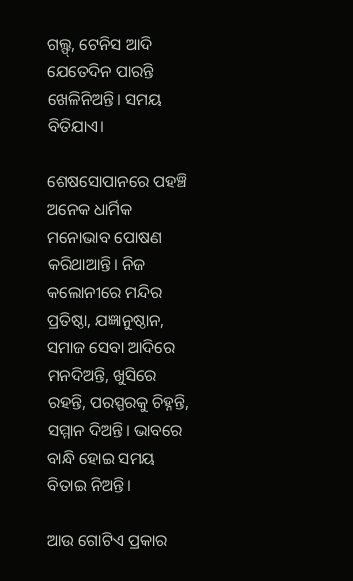ଗଲ୍ଫ୍, ଟେନିସ ଆଦି ଯେତେଦିନ ପାରନ୍ତି ଖେଳିନିଅନ୍ତି। ସମୟ ବିତିଯାଏ।

ଶେଷସୋପାନରେ ପହଞ୍ଚି ଅନେକ ଧାର୍ମିକ ମନୋଭାବ ପୋଷଣ କରିଥାଆନ୍ତି। ନିଜ କଲୋନୀରେ ମନ୍ଦିର ପ୍ରତିଷ୍ଠା, ଯଜ୍ଞାନୁଷ୍ଠାନ, ସମାଜ ସେବା ଆଦିରେ ମନଦିଅନ୍ତି, ଖୁସିରେ ରହନ୍ତି, ପରସ୍ପରକୁ ଚିହ୍ନନ୍ତି, ସମ୍ମାନ ଦିଅନ୍ତି। ଭାବରେ ବାନ୍ଧି ହୋଇ ସମୟ ବିତାଇ ନିଅନ୍ତି।

ଆଉ ଗୋଟିଏ ପ୍ରକାର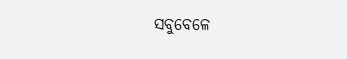ସବୁବେଳେ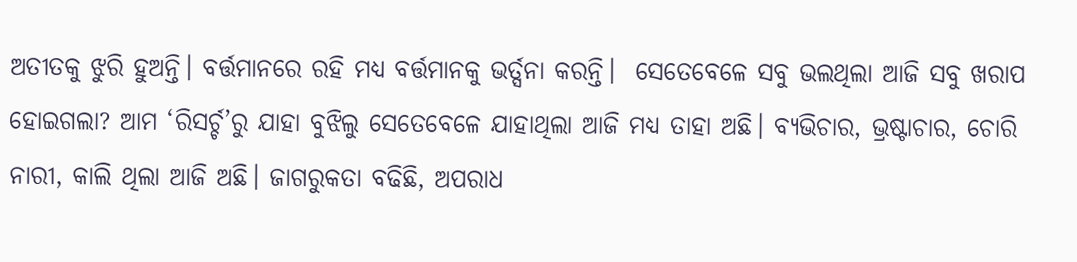ଅତୀତକୁ ଝୁରି ହୁଅନ୍ତି। ବର୍ତ୍ତମାନରେ ରହି ମଧ୍ୟ ବର୍ତ୍ତମାନକୁ ଭର୍ତ୍ସନା କରନ୍ତି।  ସେତେବେଳେ ସବୁ ଭଲଥିଲା ଆଜି ସବୁ ଖରାପ ହୋଇଗଲା? ଆମ ‘ରିସର୍ଚ୍ଚ’ରୁ ଯାହା ବୁଝିଲୁ ସେତେବେଳେ ଯାହାଥିଲା ଆଜି ମଧ୍ୟ ତାହା ଅଛି। ବ୍ୟଭିଚାର, ଭ୍ରଷ୍ଟାଚାର, ଚୋରି ନାରୀ, କାଲି ଥିଲା ଆଜି ଅଛି। ଜାଗରୁକତା ବଢିଛି, ଅପରାଧ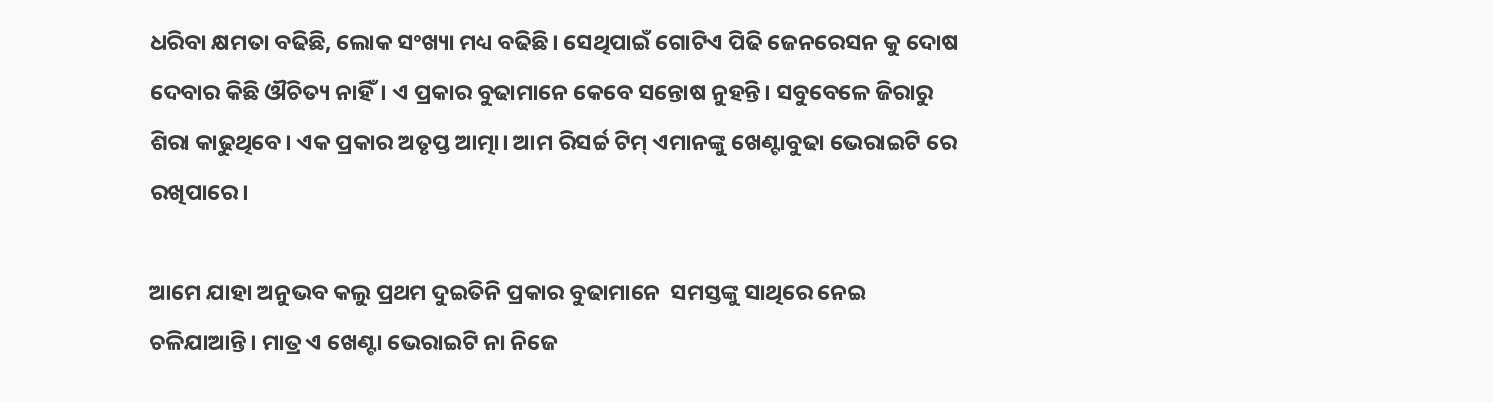ଧରିବା କ୍ଷମତା ବଢିଛି, ଲୋକ ସଂଖ୍ୟା ମଧ୍ୟ ବଢିଛି। ସେଥିପାଇଁ ଗୋଟିଏ ପିଢି ଜେନରେସନ କୁ ଦୋଷ ଦେବାର କିଛି ଔଚିତ୍ୟ ନାହିଁ। ଏ ପ୍ରକାର ବୁଢାମାନେ କେବେ ସନ୍ତୋଷ ନୁହନ୍ତି। ସବୁବେଳେ ଜିରାରୁ ଶିରା କାଢୁଥିବେ। ଏକ ପ୍ରକାର ଅତୃପ୍ତ ଆତ୍ମା। ଆମ ରିସର୍ଚ୍ଚ ଟିମ୍ ଏମାନଙ୍କୁ ଖେଣ୍ଟାବୁଢା ଭେରାଇଟି ରେ ରଖିପାରେ।

ଆମେ ଯାହା ଅନୁଭବ କଲୁ ପ୍ରଥମ ଦୁଇତିନି ପ୍ରକାର ବୁଢାମାନେ  ସମସ୍ତଙ୍କୁ ସାଥିରେ ନେଇ ଚଳିଯାଆନ୍ତି। ମାତ୍ର ଏ ଖେଣ୍ଟା ଭେରାଇଟି ନା ନିଜେ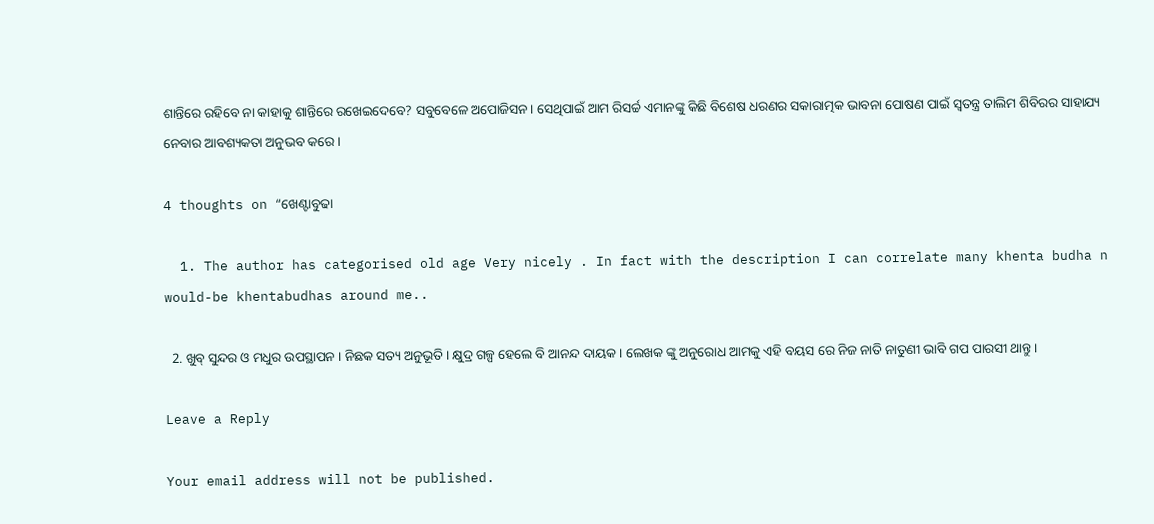ଶାନ୍ତିରେ ରହିବେ ନା କାହାକୁ ଶାନ୍ତିରେ ରଖେଇଦେବେ? ସବୁବେଳେ ଅପୋଜିସନ। ସେଥିପାଇଁ ଆମ ରିସର୍ଚ୍ଚ ଏମାନଙ୍କୁ କିଛି ବିଶେଷ ଧରଣର ସକାରାତ୍ମକ ଭାବନା ପୋଷଣ ପାଇଁ ସ୍ୱତନ୍ତ୍ର ତାଲିମ ଶିବିରର ସାହାଯ୍ୟ ନେବାର ଆବଶ୍ୟକତା ଅନୁଭବ କରେ।

4 thoughts on “ଖେଣ୍ଟାବୁଢା

  1. The author has categorised old age Very nicely . In fact with the description I can correlate many khenta budha n would-be khentabudhas around me..

  2. ଖୁବ୍ ସୁନ୍ଦର ଓ ମଧୁର ଉପସ୍ଥାପନ । ନିଛକ ସତ୍ୟ ଅନୁଭୂତି । କ୍ଷୁଦ୍ର ଗଳ୍ପ ହେଲେ ବି ଆନନ୍ଦ ଦାୟକ । ଲେଖକ ଙ୍କୁ ଅନୁରୋଧ ଆମକୁ ଏହି ବୟସ ରେ ନିଜ ନାତି ନାତୁଣୀ ଭାବି ଗପ ପାରସୀ ଥାନ୍ତୁ ।

Leave a Reply

Your email address will not be published.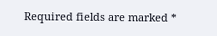Required fields are marked *